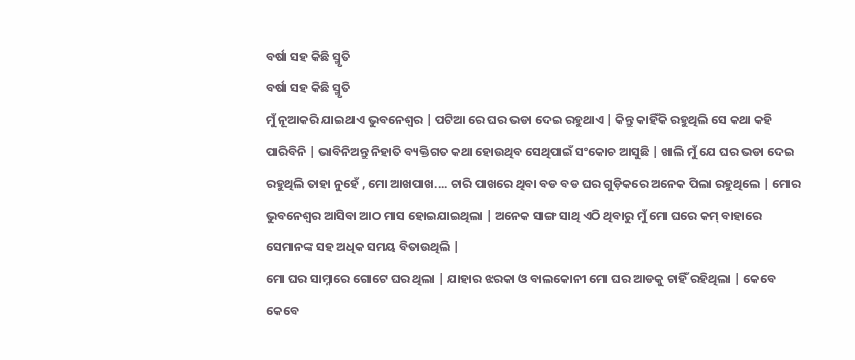ବର୍ଷା ସହ କିଛି ସ୍ମୃତି
ବର୍ଷା ସହ କିଛି ସ୍ମୃତି
ମୁଁ ନୂଆକରି ଯାଇଥାଏ ଭୁବନେଶ୍ୱର | ପଟିଆ ରେ ଘର ଭଡା ଦେଇ ରହୁଥାଏ | କିନ୍ତୁ କାହିଁକି ରହୁଥିଲି ସେ କଥା କହି ପାରିବିନି | ଭାବିନିଅନ୍ତୁ ନିହାତି ବ୍ୟକ୍ତିଗତ କଥା ହୋଉଥିବ ସେଥିପାଇଁ ସଂକୋଚ ଆସୁଛି | ଖାଲି ମୁଁ ଯେ ଘର ଭଡା ଦେଇ ରହୁଥିଲି ତାହା ନୁହେଁ , ମୋ ଆଖପାଖ.... ଚାରି ପାଖରେ ଥିବା ବଡ ବଡ ଘର ଗୁଡ଼ିକରେ ଅନେକ ପିଲା ରହୁଥିଲେ | ମୋର ଭୁବନେଶ୍ୱର ଆସିବା ଆଠ ମାସ ହୋଇଯାଇଥିଲା | ଅନେକ ସାଙ୍ଗ ସାଥି ଏଠି ଥିବାରୁ ମୁଁ ମୋ ଘରେ କମ୍ ବାହାରେ ସେମାନଙ୍କ ସହ ଅଧିକ ସମୟ ବିତାଉଥିଲି |
ମୋ ଘର ସାମ୍ନାରେ ଗୋଟେ ଘର ଥିଲା | ଯାହାର ଝରକା ଓ ବାଲକୋନୀ ମୋ ଘର ଆଡକୁ ଚାହିଁ ରହିଥିଲା | କେବେ କେବେ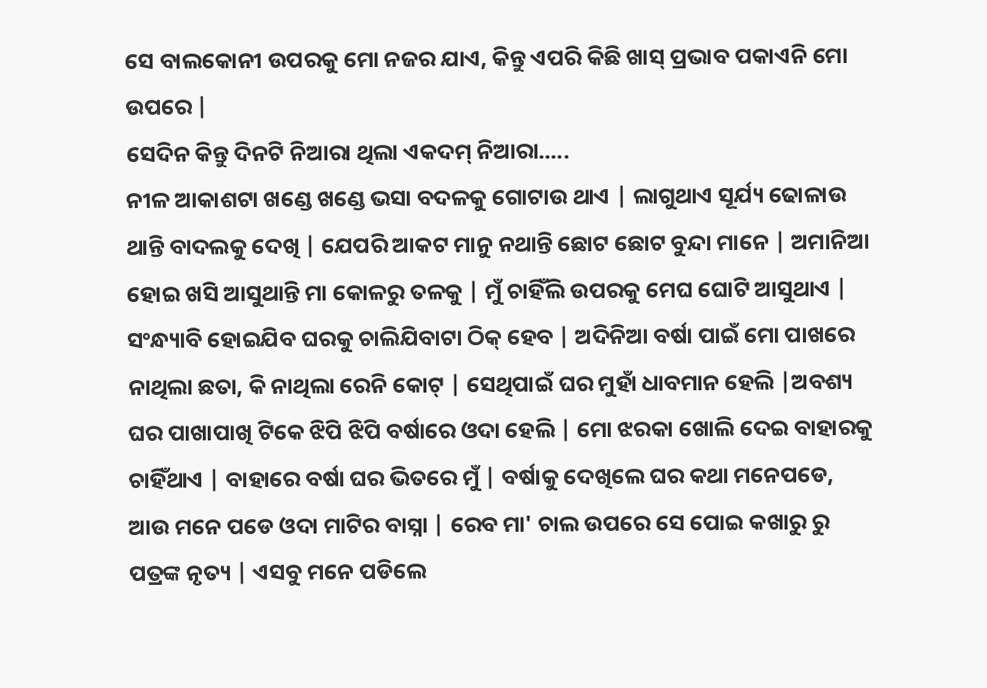ସେ ବାଲକୋନୀ ଉପରକୁ ମୋ ନଜର ଯାଏ, କିନ୍ତୁ ଏପରି କିଛି ଖାସ୍ ପ୍ରଭାବ ପକାଏନି ମୋ ଉପରେ |
ସେଦିନ କିନ୍ତୁ ଦିନଟି ନିଆରା ଥିଲା ଏକଦମ୍ ନିଆରା.....
ନୀଳ ଆକାଶଟା ଖଣ୍ଡେ ଖଣ୍ଡେ ଭସା ବଦଳକୁ ଗୋଟାଉ ଥାଏ | ଲାଗୁଥାଏ ସୂର୍ଯ୍ୟ ଢୋଳାଉ ଥାନ୍ତି ବାଦଲକୁ ଦେଖି | ଯେପରି ଆକଟ ମାନୁ ନଥାନ୍ତି ଛୋଟ ଛୋଟ ବୁନ୍ଦା ମାନେ | ଅମାନିଆ ହୋଇ ଖସି ଆସୁଥାନ୍ତି ମା କୋଳରୁ ତଳକୁ | ମୁଁ ଚାହିଁଲି ଉପରକୁ ମେଘ ଘୋଟି ଆସୁଥାଏ | ସଂନ୍ଧ୍ୟାବି ହୋଇଯିବ ଘରକୁ ଚାଲିଯିବାଟା ଠିକ୍ ହେବ | ଅଦିନିଆ ବର୍ଷା ପାଇଁ ମୋ ପାଖରେ ନାଥିଲା ଛତା, କି ନାଥିଲା ରେନି କୋଟ୍ | ସେଥିପାଇଁ ଘର ମୁହାଁ ଧାବମାନ ହେଲି |ଅବଶ୍ୟ ଘର ପାଖାପାଖି ଟିକେ ଝିପି ଝିପି ବର୍ଷାରେ ଓଦା ହେଲି | ମୋ ଝରକା ଖୋଲି ଦେଇ ବାହାରକୁ ଚାହିଁଥାଏ | ବାହାରେ ବର୍ଷା ଘର ଭିତରେ ମୁଁ | ବର୍ଷାକୁ ଦେଖିଲେ ଘର କଥା ମନେପଡେ, ଆଉ ମନେ ପଡେ ଓଦା ମାଟିର ବାସ୍ନା | ରେବ ମା' ଚାଲ ଉପରେ ସେ ପୋଇ କଖାରୁ ରୁ ପତ୍ରଙ୍କ ନୃତ୍ୟ | ଏସବୁ ମନେ ପଡିଲେ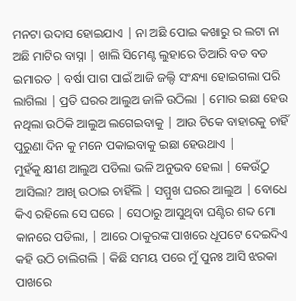ମନଟା ଉଦାସ ହୋଇଯାଏ | ନା ଅଛି ପୋଇ କଖାରୁ ର ଲଟା ନା ଅଛି ମାଟିର ବାସ୍ନା | ଖାଲି ସିମେଣ୍ଟ ଲୁହାରେ ତିଆରି ବଡ ବଡ ଇମାରତ | ବର୍ଷା ପାଗ ପାଇଁ ଆଜି ଜଲ୍ଦି ସଂନ୍ଧ୍ୟା ହୋଇଗଲା ପରି ଲାଗିଲା | ପ୍ରତି ଘରର ଆଲୁଅ ଜାଳି ଉଠିଲା | ମୋର ଇଛା ହେଉ ନଥିଲା ଉଠିକି ଆଲୁଅ ଲଗେଇବାକୁ | ଆଉ ଟିକେ ବାହାରକୁ ଚାହିଁ ପୁରୁଣା ଦିନ କୁ ମନେ ପକାଇବାକୁ ଇଛା ହେଉଥାଏ |
ମୁହଁକୁ କ୍ଷୀଣ ଆଲୁଅ ପଡିଲା ଭଳି ଅନୁଭବ ହେଲା | କେଉଁଠୁ ଆସିଲା? ଆଖି ଉଠାଇ ଚାହିଁଲି | ସମ୍ମୁଖ ଘରର ଆଲୁଅ | ବୋଧେ କିଏ ରହିଲେ ସେ ଘରେ | ସେଠାରୁ ଆସୁଥିବା ଘଣ୍ଟିର ଶବ୍ଦ ମୋ କାନରେ ପଡିଲା, | ଆରେ ଠାକୁରଙ୍କ ପାଖରେ ଧୂପଟେ ଦେଇଦିଏ କହି ଉଠି ଚାଲିଗଲି | କିଛି ସମୟ ପରେ ମୁଁ ପୁନଃ ଆସି ଝରକା ପାଖରେ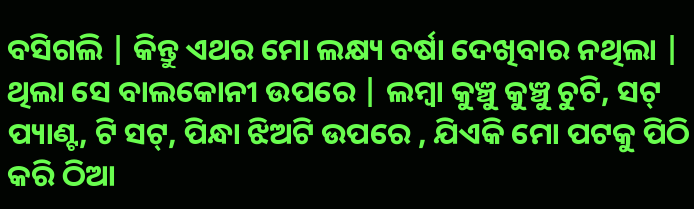ବସିଗଲି | କିନ୍ତୁ ଏଥର ମୋ ଲକ୍ଷ୍ୟ ବର୍ଷା ଦେଖିବାର ନଥିଲା | ଥିଲା ସେ ବାଲକୋନୀ ଉପରେ | ଲମ୍ବା କୁଞ୍ଚୁ କୁଞ୍ଚୁ ଚୁଟି, ସଟ୍ ପ୍ୟାଣ୍ଟ, ଟି ସଟ୍, ପିନ୍ଧା ଝିଅଟି ଉପରେ , ଯିଏକି ମୋ ପଟକୁ ପିଠି କରି ଠିଆ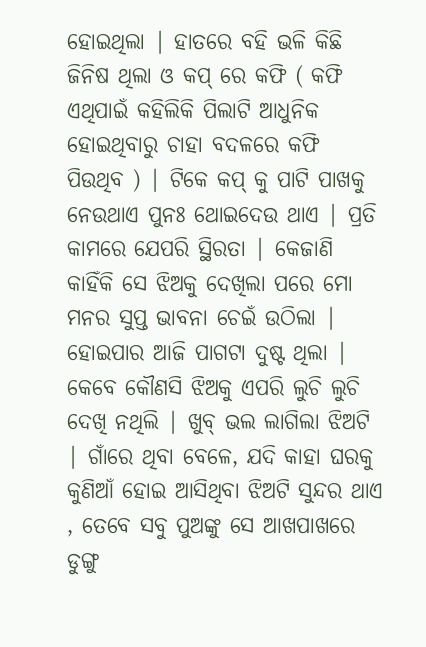ହୋଇଥିଲା | ହାତରେ ବହି ଭଳି କିଛି ଜିନିଷ ଥିଲା ଓ କପ୍ ରେ କଫି ( କଫି ଏଥିପାଇଁ କହିଲିକି ପିଲାଟି ଆଧୁନିକ ହୋଇଥିବାରୁ ଚାହା ବଦଳରେ କଫି ପିଉଥିବ ) | ଟିକେ କପ୍ କୁ ପାଟି ପାଖକୁ ନେଉଥାଏ ପୁନଃ ଥୋଇଦେଉ ଥାଏ | ପ୍ରତି କାମରେ ଯେପରି ସ୍ଥିରତା | କେଜାଣି କାହିଁକି ସେ ଝିଅକୁ ଦେଖିଲା ପରେ ମୋ ମନର ସୁପ୍ତ ଭାବନା ଚେଇଁ ଉଠିଲା | ହୋଇପାର ଆଜି ପାଗଟା ଦୁଷ୍ଟ ଥିଲା | କେବେ କୌଣସି ଝିଅକୁ ଏପରି ଲୁଚି ଲୁଚି ଦେଖି ନଥିଲି | ଖୁବ୍ ଭଲ ଲାଗିଲା ଝିଅଟି | ଗାଁରେ ଥିବା ବେଳେ, ଯଦି କାହା ଘରକୁ କୁଣିଆଁ ହୋଇ ଆସିଥିବା ଝିଅଟି ସୁନ୍ଦର ଥାଏ , ତେବେ ସବୁ ପୁଅଙ୍କୁ ସେ ଆଖପାଖରେ ଡୁଙ୍ଗୁ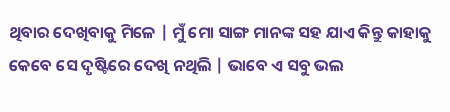ଥିବାର ଦେଖିବାକୁ ମିଳେ | ମୁଁ ମୋ ସାଙ୍ଗ ମାନଙ୍କ ସହ ଯାଏ କିନ୍ତୁ କାହାକୁ କେବେ ସେ ଦୃଷ୍ଟିରେ ଦେଖି ନଥିଲି | ଭାବେ ଏ ସବୁ ଭଲ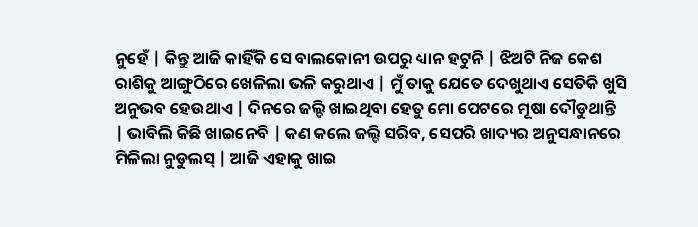ନୁହେଁ | କିନ୍ତୁ ଆଜି କାହିଁକି ସେ ବାଲକୋନୀ ଉପରୁ ଧ୍ୟାନ ହଟୁନି | ଝିଅଟି ନିଜ କେଶ ରାଶିକୁ ଆଙ୍ଗୁଠିରେ ଖେଳିଲା ଭଳି କରୁଥାଏ | ମୁଁ ତାକୁ ଯେତେ ଦେଖୁଥାଏ ସେତିକି ଖୁସି ଅନୁଭବ ହେଉଥାଏ | ଦିନରେ ଜଲ୍ଦି ଖାଇଥିବା ହେତୁ ମୋ ପେଟରେ ମୂଷା ଦୌଡୁଥାନ୍ତି | ଭାବିଲି କିଛି ଖାଇନେବି | କଣ କଲେ ଜଲ୍ଦି ସରିବ, ସେପରି ଖାଦ୍ୟର ଅନୁସନ୍ଧାନରେ ମିଳିଲା ନୁଡୁଲସ୍ | ଆଜି ଏହାକୁ ଖାଇ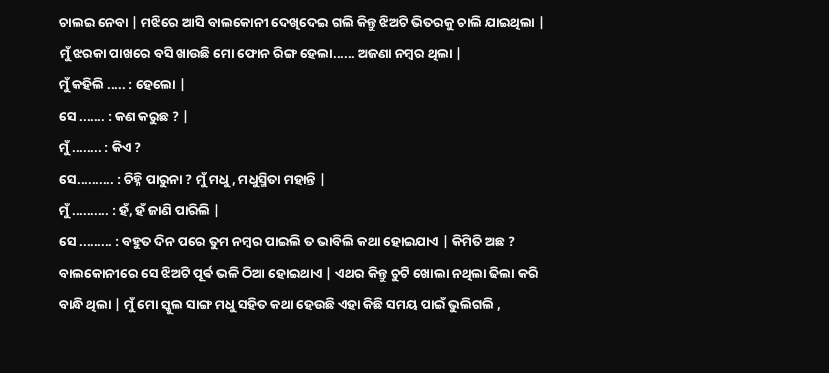ଚାଲଇ ନେବା | ମଝିରେ ଆସି ବାଲକୋନୀ ଦେଖିଦେଇ ଗଲି କିନ୍ତୁ ଝିଅଟି ଭିତରକୁ ଚାଲି ଯାଇଥିଲା |
ମୁଁ ଝରକା ପାଖରେ ବସି ଖାଉଛି ମୋ ଫୋନ ରିଙ୍ଗ ହେଲା...... ଅଜଣା ନମ୍ବର ଥିଲା |
ମୁଁ କହିଲି ..... : ହେଲୋ |
ସେ ....... : କଣ କରୁଛ ? |
ମୁଁ ........ : କିଏ ?
ସେ.......... : ଚିହ୍ନି ପାରୁନା ? ମୁଁ ମଧୁ, ମଧୁସ୍ମିତା ମହାନ୍ତି |
ମୁଁ .......... : ହଁ, ହଁ ଜାଣି ପାରିଲି |
ସେ ......... : ବହୁତ ଦିନ ପରେ ତୁମ ନମ୍ବର ପାଇଲି ତ ଭାବିଲି କଥା ହୋଇଯାଏ | କିମିତି ଅଛ ?
ବାଲକୋନୀରେ ସେ ଝିଅଟି ପୂର୍ଵ ଭଳି ଠିଆ ହୋଇଥାଏ | ଏଥର କିନ୍ତୁ ଚୁଟି ଖୋଲା ନଥିଲା ଢିଲା କରି ବାନ୍ଧି ଥିଲା | ମୁଁ ମୋ ସ୍କୁଲ ସାଙ୍ଗ ମଧୁ ସହିତ କଥା ହେଉଛି ଏହା କିଛି ସମୟ ପାଇଁ ଭୁଲିଗଲି ,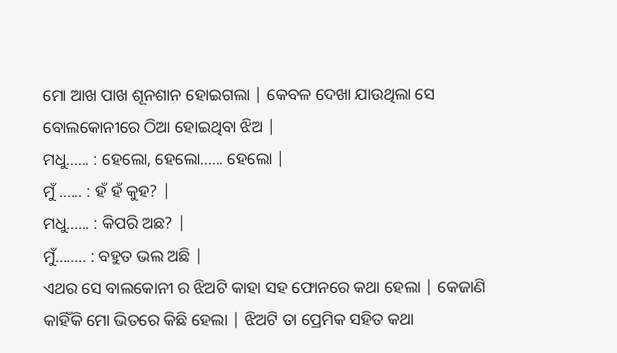ମୋ ଆଖ ପାଖ ଶୂନଶାନ ହୋଇଗଲା | କେବଳ ଦେଖା ଯାଉଥିଲା ସେ ବୋଲକୋନୀରେ ଠିଆ ହୋଇଥିବା ଝିଅ |
ମଧୁ...... : ହେଲୋ, ହେଲୋ...... ହେଲୋ |
ମୁଁ ...... : ହଁ ହଁ କୁହ? |
ମଧୁ...... : କିପରି ଅଛ? |
ମୁଁ........ : ବହୁତ ଭଲ ଅଛି |
ଏଥର ସେ ବାଲକୋନୀ ର ଝିଅଟି କାହା ସହ ଫୋନରେ କଥା ହେଲା | କେଜାଣି କାହିଁକି ମୋ ଭିତରେ କିଛି ହେଲା | ଝିଅଟି ତା ପ୍ରେମିକ ସହିତ କଥା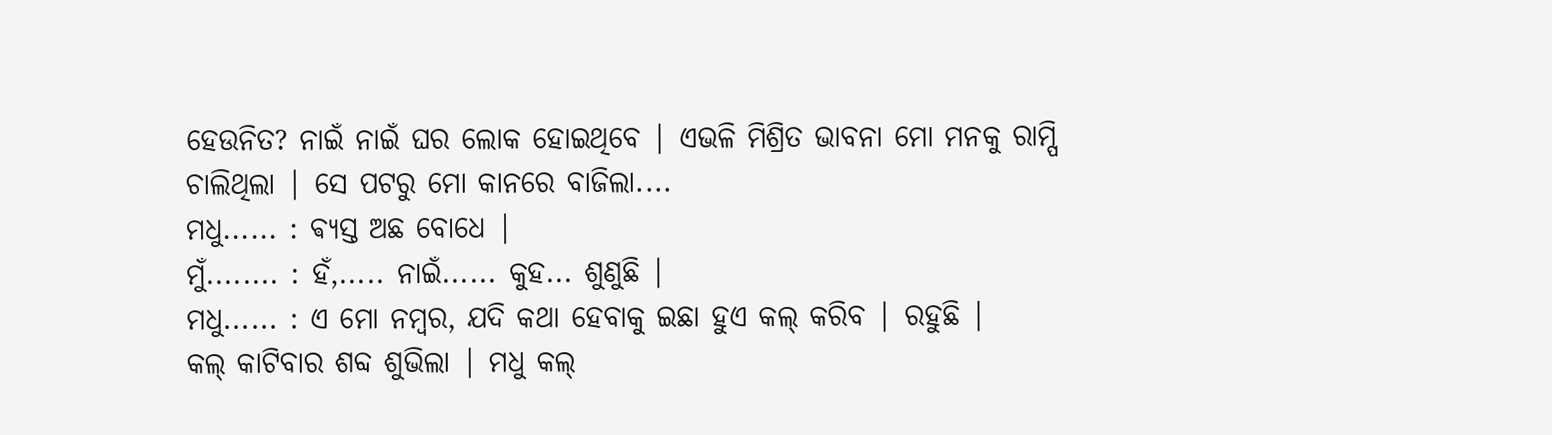ହେଉନିତ? ନାଇଁ ନାଇଁ ଘର ଲୋକ ହୋଇଥିବେ | ଏଭଳି ମିଶ୍ରିତ ଭାବନା ମୋ ମନକୁ ରାମ୍ପି ଚାଲିଥିଲା | ସେ ପଟରୁ ମୋ କାନରେ ବାଜିଲା....
ମଧୁ...... : ଵ୍ୟସ୍ତ ଅଛ ବୋଧେ |
ମୁଁ........ : ହଁ,..... ନାଇଁ...... କୁହ... ଶୁଣୁଛି |
ମଧୁ...... : ଏ ମୋ ନମ୍ବର, ଯଦି କଥା ହେବାକୁ ଇଛା ହୁଏ କଲ୍ କରିବ | ରହୁଛି |
କଲ୍ କାଟିବାର ଶବ୍ଦ ଶୁଭିଲା | ମଧୁ କଲ୍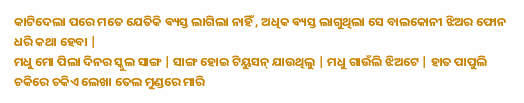କାଟିଦେଲା ପରେ ମତେ ଯେତିକି ଵ୍ୟସ୍ତ ଲାଗିଲା ନାହିଁ , ଅଧିକ ଵ୍ୟସ୍ତ ଲାଗୁଥିଲା ସେ ବାଲକୋନୀ ଝିଅର ଫୋନ ଧରି କଥା ହେବା |
ମଧୁ ମୋ ପିଲା ଦିନର ସ୍କୁଲ ସାଙ୍ଗ | ସାଙ୍ଗ ହୋଇ ଟିୟୁସନ୍ ଯାଉଥିଲୁ | ମଧୁ ଗାଉଁଲି ଝିଅଟେ | ହାତ ପାପୁଲି ଚକିରେ ଚକିଏ ଲେଖା ତେଲ ମୁଣ୍ଡରେ ମାରି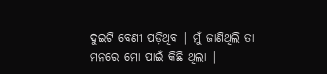ଦୁଇଟି ବେଣୀ ପଡ଼ିଥିବ | ମୁଁ ଜାଣିଥିଲି ତା ମନରେ ମୋ ପାଇଁ କିଛି ଥିଲା |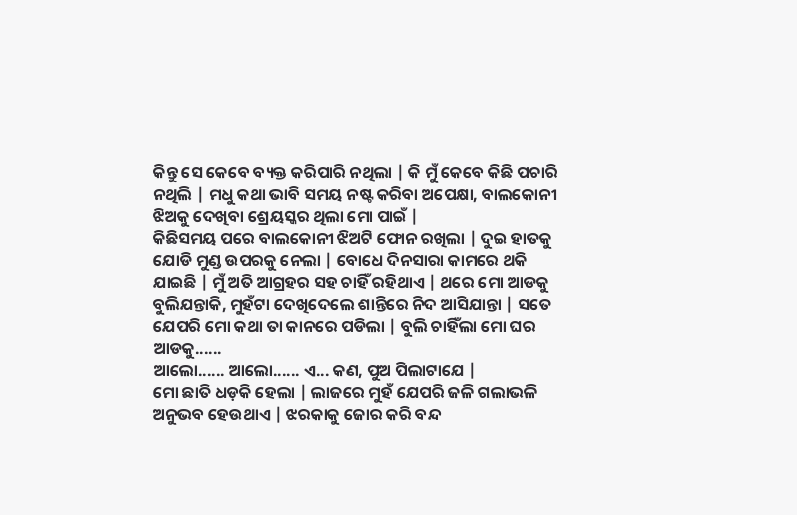କିନ୍ତୁ ସେ କେବେ ବ୍ୟକ୍ତ କରିପାରି ନଥିଲା | କି ମୁଁ କେବେ କିଛି ପଚାରି ନଥିଲି | ମଧୁ କଥା ଭାବି ସମୟ ନଷ୍ଟ କରିବା ଅପେକ୍ଷା, ବାଲକୋନୀ ଝିଅକୁ ଦେଖିବା ଶ୍ରେୟସ୍କର ଥିଲା ମୋ ପାଇଁ |
କିଛିସମୟ ପରେ ବାଲକୋନୀ ଝିଅଟି ଫୋନ ରଖିଲା | ଦୁଇ ହାତକୁ ଯୋଡି ମୁଣ୍ଡ ଉପରକୁ ନେଲା | ବୋଧେ ଦିନସାରା କାମରେ ଥକି ଯାଇଛି | ମୁଁ ଅତି ଆଗ୍ରହର ସହ ଚାହିଁ ରହିଥାଏ | ଥରେ ମୋ ଆଡକୁ ବୁଲିଯନ୍ତାକି, ମୁହଁଟା ଦେଖିଦେଲେ ଶାନ୍ତିରେ ନିଦ ଆସିଯାନ୍ତା | ସତେ ଯେପରି ମୋ କଥା ତା କାନରେ ପଡିଲା | ବୁଲି ଚାହିଁଲା ମୋ ଘର ଆଡକୁ......
ଆଲୋ...... ଆଲୋ...... ଏ... କଣ, ପୁଅ ପିଲାଟାଯେ |
ମୋ ଛାତି ଧଡ଼କି ହେଲା | ଲାଜରେ ମୁହଁ ଯେପରି ଜଳି ଗଲାଭଳି ଅନୁଭବ ହେଉଥାଏ | ଝରକାକୁ ଜୋର କରି ବନ୍ଦ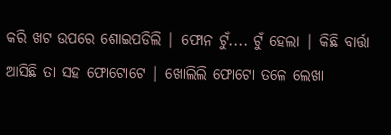କରି ଖଟ ଉପରେ ଶୋଇପଡିଲି | ଫୋନ ଟୁଁ.... ଟୁଁ ହେଲା | କିଛି ବାର୍ତ୍ତା ଆସିଛି ତା ସହ ଫୋଟୋଟେ | ଖୋଲିଲି ଫୋଟୋ ତଳେ ଲେଖା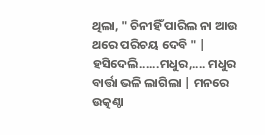ଥିଲା, " ଚିନୀହିଁ ପାରିଲ ନା ଆଉ ଥରେ ପରିଚୟ ଦେବି " |
ହସିଦେଲି......ମଧୁର,.... ମଧୁର ବାର୍ତ୍ତା ଭଳି ଲାଗିଲା | ମନରେ ଉତ୍କଣ୍ଠା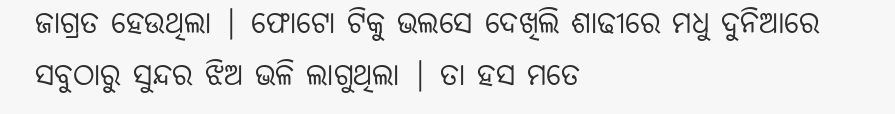ଜାଗ୍ରତ ହେଉଥିଲା | ଫୋଟୋ ଟିକୁ ଭଲସେ ଦେଖିଲି ଶାଢୀରେ ମଧୁ ଦୁନିଆରେ ସବୁଠାରୁ ସୁନ୍ଦର ଝିଅ ଭଳି ଲାଗୁଥିଲା | ତା ହସ ମତେ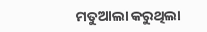ମତୁଆଲା କରୁଥିଲା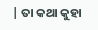| ତା କଥା କୁହା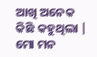ଆଖି ଅନେକ କିଛି କହୁଥିଲା | ମୋ ମନ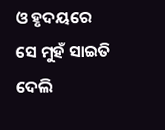ଓ ହୃଦୟରେ ସେ ମୁହଁ ସାଇତି ଦେଲି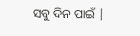ସବୁ ଦିନ ପାଇଁ |